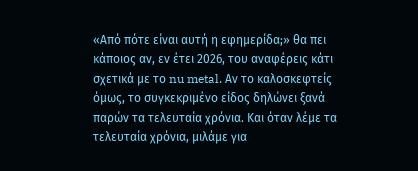«Από πότε είναι αυτή η εφημερίδα;» θα πει κάποιος αν, εν έτει 2026, του αναφέρεις κάτι σχετικά με το nu metal. Αν το καλοσκεφτείς όμως, το συγκεκριμένο είδος δηλώνει ξανά παρών τα τελευταία χρόνια. Και όταν λέμε τα τελευταία χρόνια, μιλάμε για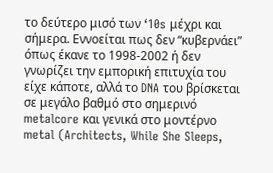το δεύτερο μισό των ‘10s μέχρι και σήμερα. Εννοείται πως δεν “κυβερνάει” όπως έκανε το 1998-2002 ή δεν γνωρίζει την εμπορική επιτυχία του είχε κάποτε, αλλά το DNA του βρίσκεται σε μεγάλο βαθμό στο σημερινό metalcore και γενικά στο μοντέρνο metal (Architects, While She Sleeps,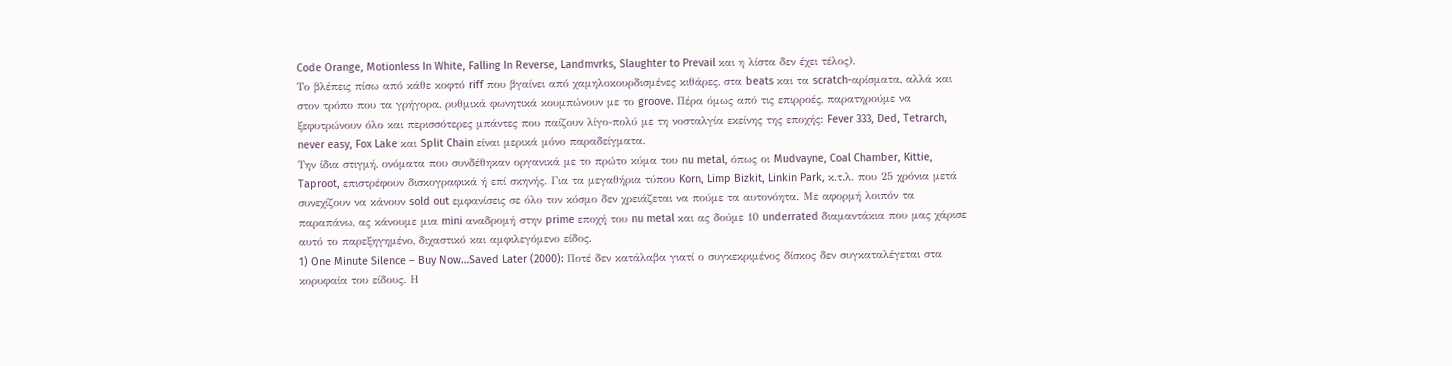Code Orange, Motionless In White, Falling In Reverse, Landmvrks, Slaughter to Prevail και η λίστα δεν έχει τέλος).
Το βλέπεις πίσω από κάθε κοφτό riff που βγαίνει από χαμηλοκουρδισμένες κιθάρες, στα beats και τα scratch-αρίσματα, αλλά και στον τρόπο που τα γρήγορα, ρυθμικά φωνητικά κουμπώνουν με το groove. Πέρα όμως από τις επιρροές, παρατηρούμε να ξεφυτρώνουν όλο και περισσότερες μπάντες που παίζουν λίγο-πολύ με τη νοσταλγία εκείνης της εποχής: Fever 333, Ded, Tetrarch, never easy, Fox Lake και Split Chain είναι μερικά μόνο παραδείγματα.
Την ίδια στιγμή, ονόματα που συνδέθηκαν οργανικά με το πρώτο κύμα του nu metal, όπως οι Mudvayne, Coal Chamber, Kittie, Taproot, επιστρέφουν δισκογραφικά ή επί σκηνής. Για τα μεγαθήρια τύπου Korn, Limp Bizkit, Linkin Park, κ.τ.λ. που 25 χρόνια μετά συνεχίζουν να κάνουν sold out εμφανίσεις σε όλο τον κόσμο δεν χρειάζεται να πούμε τα αυτονόητα. Με αφορμή λοιπόν τα παραπάνω, ας κάνουμε μια mini αναδρομή στην prime εποχή του nu metal και ας δούμε 10 underrated διαμαντάκια που μας χάρισε αυτό το παρεξηγημένο, διχαστικό και αμφιλεγόμενο είδος.
1) One Minute Silence – Buy Now…Saved Later (2000): Ποτέ δεν κατάλαβα γιατί ο συγκεκριμένος δίσκος δεν συγκαταλέγεται στα κορυφαία του είδους. Η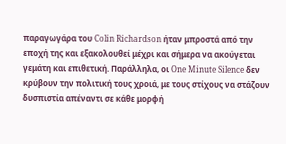παραγωγάρα του Colin Richardson ήταν μπροστά από την εποχή της και εξακολουθεί μέχρι και σήμερα να ακούγεται γεμάτη και επιθετική. Παράλληλα, οι One Minute Silence δεν κρύβουν την πολιτική τους χροιά, με τους στίχους να στάζουν δυσπιστία απέναντι σε κάθε μορφή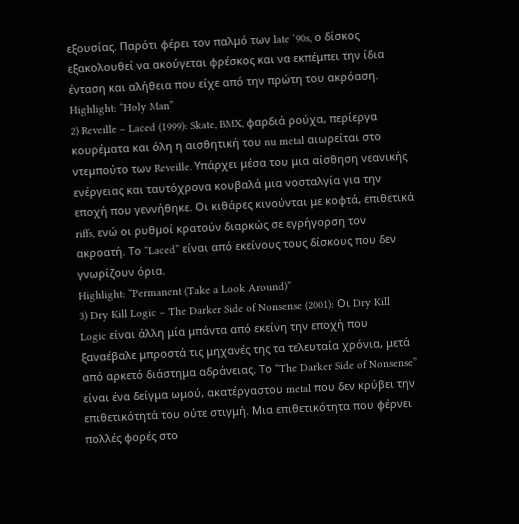εξουσίας. Παρότι φέρει τον παλμό των late ‘90s, ο δίσκος εξακολουθεί να ακούγεται φρέσκος και να εκπέμπει την ίδια ένταση και αλήθεια που είχε από την πρώτη του ακρόαση.
Highlight: “Holy Man”
2) Reveille – Laced (1999): Skate, BMX, φαρδιά ρούχα, περίεργα κουρέματα και όλη η αισθητική του nu metal αιωρείται στο ντεμπούτο των Reveille. Υπάρχει μέσα του μια αίσθηση νεανικής ενέργειας και ταυτόχρονα κουβαλά μια νοσταλγία για την εποχή που γεννήθηκε. Οι κιθάρες κινούνται με κοφτά, επιθετικά riffs, ενώ οι ρυθμοί κρατούν διαρκώς σε εγρήγορση τον ακροατή. Το “Laced” είναι από εκείνους τους δίσκους που δεν γνωρίζουν όρια.
Highlight: “Permanent (Take a Look Around)”
3) Dry Kill Logic – The Darker Side of Nonsense (2001): Οι Dry Kill Logic είναι άλλη μία μπάντα από εκείνη την εποχή που ξαναέβαλε μπροστά τις μηχανές της τα τελευταία χρόνια, μετά από αρκετό διάστημα αδράνειας. Το “The Darker Side of Nonsense” είναι ένα δείγμα ωμού, ακατέργαστου metal που δεν κρύβει την επιθετικότητά του ούτε στιγμή. Μια επιθετικότητα που φέρνει πολλές φορές στο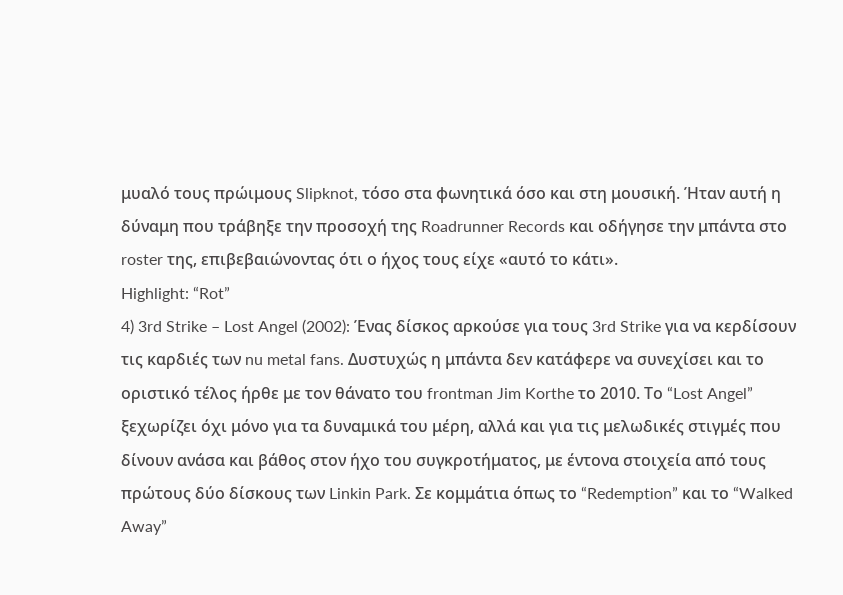μυαλό τους πρώιμους Slipknot, τόσο στα φωνητικά όσο και στη μουσική. Ήταν αυτή η δύναμη που τράβηξε την προσοχή της Roadrunner Records και οδήγησε την μπάντα στο roster της, επιβεβαιώνοντας ότι ο ήχος τους είχε «αυτό το κάτι».
Highlight: “Rot”
4) 3rd Strike – Lost Angel (2002): Ένας δίσκος αρκούσε για τους 3rd Strike για να κερδίσουν τις καρδιές των nu metal fans. Δυστυχώς η μπάντα δεν κατάφερε να συνεχίσει και το οριστικό τέλος ήρθε με τον θάνατο του frontman Jim Korthe το 2010. Το “Lost Angel” ξεχωρίζει όχι μόνο για τα δυναμικά του μέρη, αλλά και για τις μελωδικές στιγμές που δίνουν ανάσα και βάθος στον ήχο του συγκροτήματος, με έντονα στοιχεία από τους πρώτους δύο δίσκους των Linkin Park. Σε κομμάτια όπως το “Redemption” και το “Walked Away”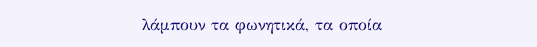λάμπουν τα φωνητικά, τα οποία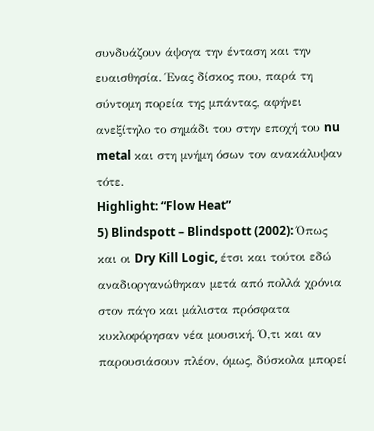συνδυάζουν άψογα την ένταση και την ευαισθησία. Ένας δίσκος που, παρά τη σύντομη πορεία της μπάντας, αφήνει ανεξίτηλο το σημάδι του στην εποχή του nu metal και στη μνήμη όσων τον ανακάλυψαν τότε.
Highlight: “Flow Heat”
5) Blindspott – Blindspott (2002): Όπως και οι Dry Kill Logic, έτσι και τούτοι εδώ αναδιοργανώθηκαν μετά από πολλά χρόνια στον πάγο και μάλιστα πρόσφατα κυκλοφόρησαν νέα μουσική. Ό,τι και αν παρουσιάσουν πλέον, όμως, δύσκολα μπορεί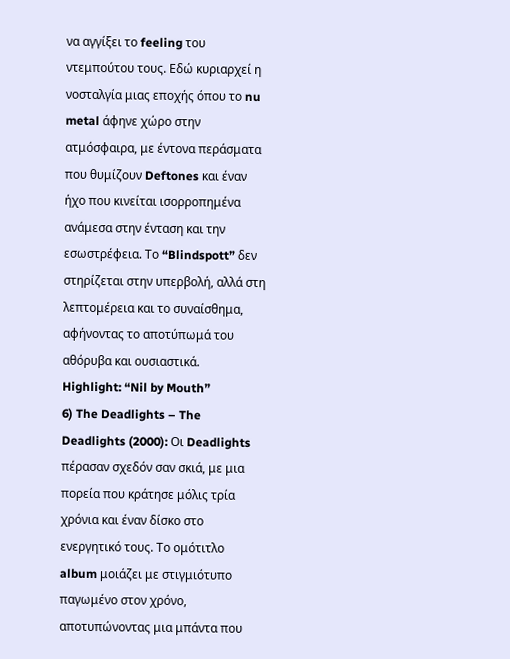να αγγίξει το feeling του ντεμπούτου τους. Εδώ κυριαρχεί η νοσταλγία μιας εποχής όπου το nu metal άφηνε χώρο στην ατμόσφαιρα, με έντονα περάσματα που θυμίζουν Deftones και έναν ήχο που κινείται ισορροπημένα ανάμεσα στην ένταση και την εσωστρέφεια. Το “Blindspott” δεν στηρίζεται στην υπερβολή, αλλά στη λεπτομέρεια και το συναίσθημα, αφήνοντας το αποτύπωμά του αθόρυβα και ουσιαστικά.
Highlight: “Nil by Mouth”
6) The Deadlights – The Deadlights (2000): Οι Deadlights πέρασαν σχεδόν σαν σκιά, με μια πορεία που κράτησε μόλις τρία χρόνια και έναν δίσκο στο ενεργητικό τους. Το ομότιτλο album μοιάζει με στιγμιότυπο παγωμένο στον χρόνο, αποτυπώνοντας μια μπάντα που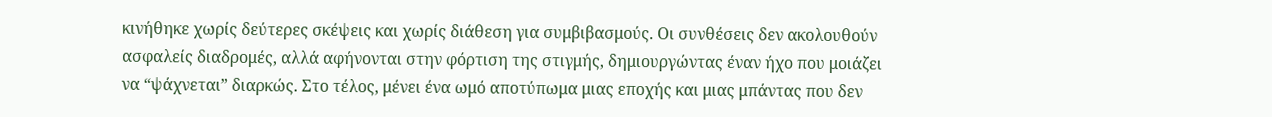κινήθηκε χωρίς δεύτερες σκέψεις και χωρίς διάθεση για συμβιβασμούς. Οι συνθέσεις δεν ακολουθούν ασφαλείς διαδρομές, αλλά αφήνονται στην φόρτιση της στιγμής, δημιουργώντας έναν ήχο που μοιάζει να “ψάχνεται” διαρκώς. Στο τέλος, μένει ένα ωμό αποτύπωμα μιας εποχής και μιας μπάντας που δεν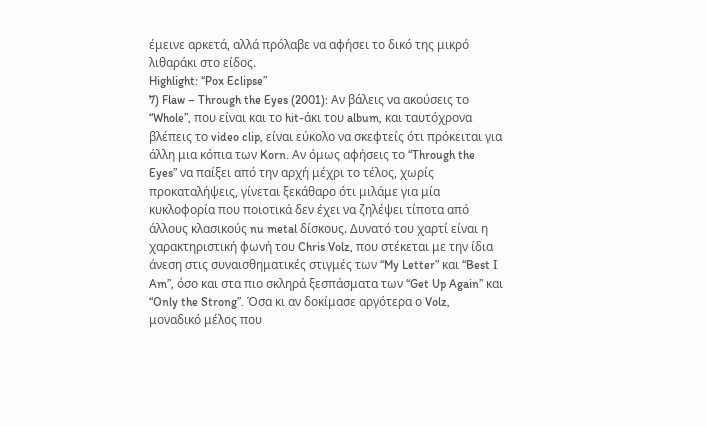έμεινε αρκετά, αλλά πρόλαβε να αφήσει το δικό της μικρό λιθαράκι στο είδος.
Highlight: “Pox Eclipse”
7) Flaw – Through the Eyes (2001): Αν βάλεις να ακούσεις το “Whole”, που είναι και το hit-άκι του album, και ταυτόχρονα βλέπεις το video clip, είναι εύκολο να σκεφτείς ότι πρόκειται για άλλη μια κόπια των Korn. Αν όμως αφήσεις το “Through the Eyes” να παίξει από την αρχή μέχρι το τέλος, χωρίς προκαταλήψεις, γίνεται ξεκάθαρο ότι μιλάμε για μία κυκλοφορία που ποιοτικά δεν έχει να ζηλέψει τίποτα από άλλους κλασικούς nu metal δίσκους. Δυνατό του χαρτί είναι η χαρακτηριστική φωνή του Chris Volz, που στέκεται με την ίδια άνεση στις συναισθηματικές στιγμές των “My Letter” και “Best I Am”, όσο και στα πιο σκληρά ξεσπάσματα των “Get Up Again” και “Only the Strong”. Όσα κι αν δοκίμασε αργότερα ο Volz, μοναδικό μέλος που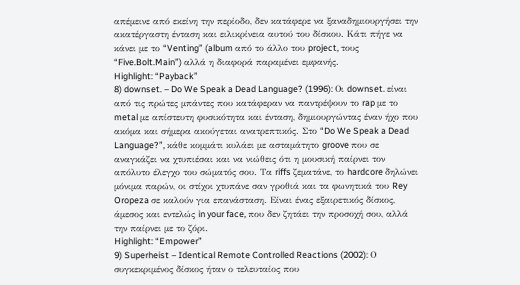απέμεινε από εκείνη την περίοδο, δεν κατάφερε να ξαναδημιουργήσει την ακατέργαστη ένταση και ειλικρίνεια αυτού του δίσκου. Κάτι πήγε να κάνει με το “Venting” (album από το άλλο του project, τους “Five.Bolt.Main”) αλλά η διαφορά παραμένει εμφανής.
Highlight: “Payback”
8) downset. – Do We Speak a Dead Language? (1996): Οι downset. είναι από τις πρώτες μπάντες που κατάφεραν να παντρέψουν το rap με το metal με απίστευτη φυσικότητα και ένταση, δημιουργώντας έναν ήχο που ακόμα και σήμερα ακούγεται ανατρεπτικός. Στο “Do We Speak a Dead Language?”, κάθε κομμάτι κυλάει με ασταμάτητο groove που σε αναγκάζει να χτυπιέσαι και να νιώθεις ότι η μουσική παίρνει τον απόλυτο έλεγχο του σώματός σου. Τα riffs ζεματάνε, το hardcore δηλώνει μόνιμα παρών, οι στίχοι χτυπάνε σαν γροθιά και τα φωνητικά του Rey Oropeza σε καλούν για επανάσταση. Είναι ένας εξαιρετικός δίσκος, άμεσος και εντελώς in your face, που δεν ζητάει την προσοχή σου, αλλά την παίρνει με το ζόρι.
Highlight: “Empower”
9) Superheist – Identical Remote Controlled Reactions (2002): Ο συγκεκριμένος δίσκος ήταν ο τελευταίος που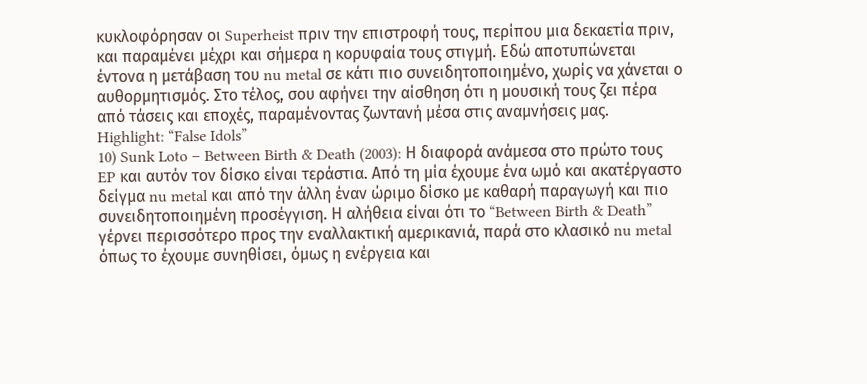κυκλοφόρησαν οι Superheist πριν την επιστροφή τους, περίπου μια δεκαετία πριν, και παραμένει μέχρι και σήμερα η κορυφαία τους στιγμή. Εδώ αποτυπώνεται έντονα η μετάβαση του nu metal σε κάτι πιο συνειδητοποιημένο, χωρίς να χάνεται ο αυθορμητισμός. Στο τέλος, σου αφήνει την αίσθηση ότι η μουσική τους ζει πέρα από τάσεις και εποχές, παραμένοντας ζωντανή μέσα στις αναμνήσεις μας.
Highlight: “False Idols”
10) Sunk Loto – Between Birth & Death (2003): Η διαφορά ανάμεσα στο πρώτο τους EP και αυτόν τον δίσκο είναι τεράστια. Από τη μία έχουμε ένα ωμό και ακατέργαστο δείγμα nu metal και από την άλλη έναν ώριμο δίσκο με καθαρή παραγωγή και πιο συνειδητοποιημένη προσέγγιση. Η αλήθεια είναι ότι το “Between Birth & Death” γέρνει περισσότερο προς την εναλλακτική αμερικανιά, παρά στο κλασικό nu metal όπως το έχουμε συνηθίσει, όμως η ενέργεια και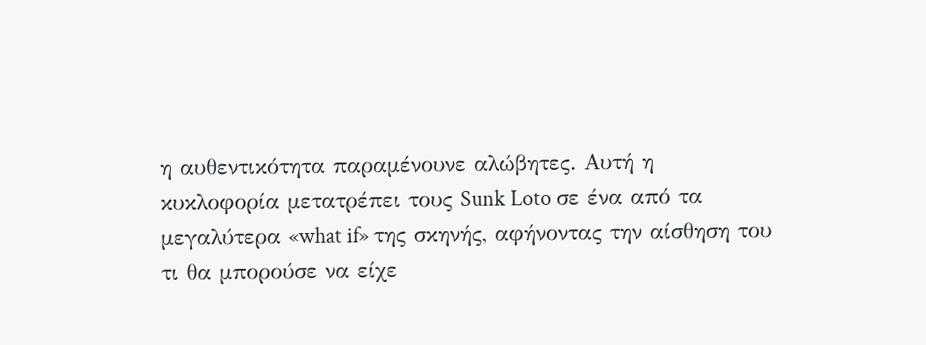η αυθεντικότητα παραμένουνε αλώβητες. Αυτή η κυκλοφορία μετατρέπει τους Sunk Loto σε ένα από τα μεγαλύτερα «what if» της σκηνής, αφήνοντας την αίσθηση του τι θα μπορούσε να είχε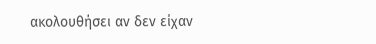ακολουθήσει αν δεν είχαν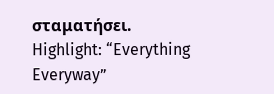σταματήσει.
Highlight: “Everything Everyway”